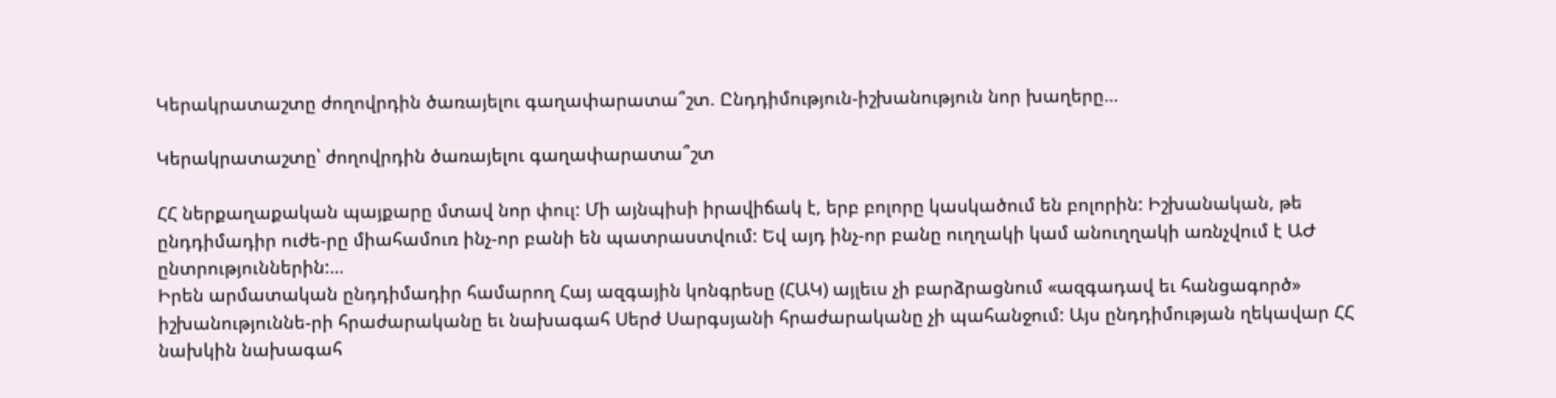Կերակրատաշտը ժողովրդին ծառայելու գաղափարատա՞շտ. Ընդդիմություն-իշխանություն նոր խաղերը…

Կերակրատաշտը՝ ժողովրդին ծառայելու գաղափարատա՞շտ

ՀՀ ներքաղաքական պայքարը մտավ նոր փուլ: Մի այնպիսի իրավիճակ է, երբ բոլորը կասկածում են բոլորին: Իշխանական, թե ընդդիմադիր ուժե-րը միահամուռ ինչ-որ բանի են պատրաստվում: Եվ այդ ինչ-որ բանը ուղղակի կամ անուղղակի առնչվում է ԱԺ ընտրություններին:…
Իրեն արմատական ընդդիմադիր համարող Հայ ազգային կոնգրեսը (ՀԱԿ) այլեւս չի բարձրացնում «ազգադավ եւ հանցագործ» իշխանություննե-րի հրաժարականը եւ նախագահ Սերժ Սարգսյանի հրաժարականը չի պահանջում: Այս ընդդիմության ղեկավար ՀՀ նախկին նախագահ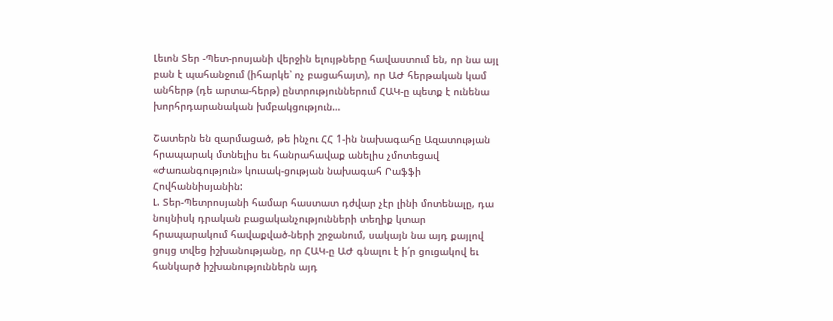Լեւոն Տեր -Պետ-րոսյանի վերջին ելույթները հավաստում են, որ նա այլ բան է պահանջում (իհարկե՝ ոչ բացահայտ), որ ԱԺ հերթական կամ անհերթ (դե արտա-հերթ) ընտրություններում ՀԱԿ-ը պետք է ունենա խորհրդարանական խմբակցություն…

Շատերն են զարմացած, թե ինչու ՀՀ 1-ին նախագահը Ազատության հրապարակ մտնելիս եւ հանրահավաք անելիս չմոտեցավ «Ժառանգություն» կուսակ-ցության նախագահ Րաֆֆի Հովհաննիսյանին:
Լ. Տեր-Պետրոսյանի համար հաստատ դժվար չէր լինի մոտենալը, դա նույնիսկ դրական բացականչությունների տեղիք կտար հրապարակում հավաքված-ների շրջանում, սակայն նա այդ քայլով ցույց տվեց իշխանությանը, որ ՀԱԿ-ը ԱԺ գնալու է ի՛ր ցուցակով եւ հանկարծ իշխանություններն այդ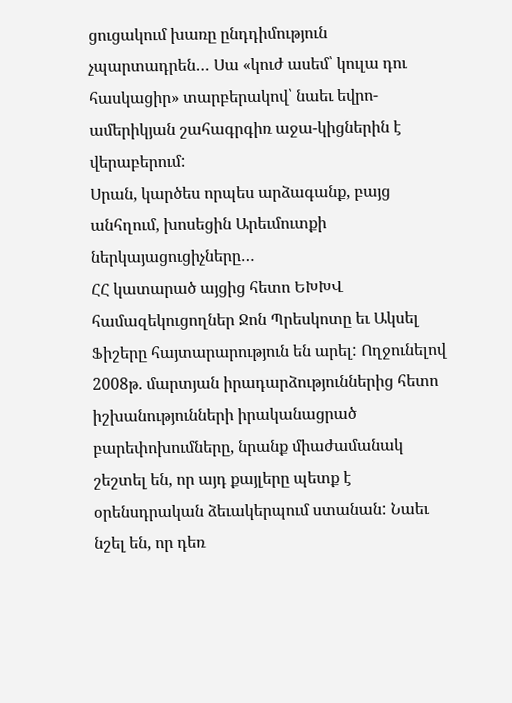ցուցակում խառը ընդդիմություն չպարտադրեն… Սա «կուժ ասեմ՝ կուլա դու հասկացիր» տարբերակով՝ նաեւ եվրո-ամերիկյան շահագրգիռ աջա-կիցներին է վերաբերում:
Սրան, կարծես որպես արձագանք, բայց անհղում, խոսեցին Արեւմուտքի ներկայացուցիչները…
ՀՀ կատարած այցից հետո ԵԽԽՎ համազեկուցողներ Ջոն Պրեսկոտը եւ Ակսել Ֆիշերը հայտարարություն են արել: Ողջունելով 2008թ. մարտյան իրադարձություններից հետո իշխանությունների իրականացրած բարեփոխումները, նրանք միաժամանակ շեշտել են, որ այդ քայլերը պետք է օրենսդրական ձեւակերպում ստանան: Նաեւ նշել են, որ դեռ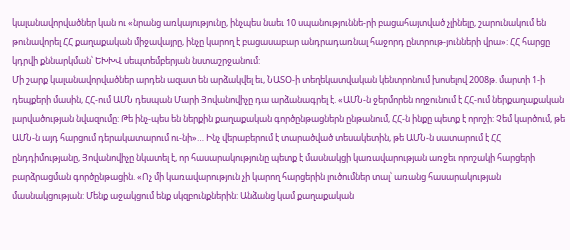կալանավորվածներ կան ու «նրանց առկայությունը, ինչպես նաեւ 10 սպանություննե-րի բացահայտված չլինելը, շարունակում են թունավորել ՀՀ քաղաքական միջավայրը, ինչը կարող է բացասաբար անդրադառնալ հաջորդ ընտրութ-յունների վրա»: ՀՀ հարցը կդրվի քննարկման՝ ԵԽԽՎ սեպտեմբերյան նստաշրջանում:
Մի շարք կալանավորվածներ արդեն ազատ են արձակվել եւ, ՆԱՏՕ-ի տեղեկատվական կենտրոնում խոսելով 2008թ. մարտի 1-ի դեպքերի մասին, ՀՀ-ում ԱՄՆ դեսպան Մարի Յովանովիչը դա արձանագրել է. «ԱՄՆ-ն ջերմորեն ողջունում է ՀՀ-ում ներքաղաքական լարվածության նվազումը: Թե ինչ-պես են ներքին քաղաքական գործընթացներն ընթանում, ՀՀ-ն ինքը պետք է որոշի: Չեմ կարծում, թե ԱՄՆ-ն այդ հարցում դերակատարում ու-նի»… Ինչ վերաբերում է տարածված տեսակետին, թե ԱՄՆ-ն սատարում է ՀՀ ընդդիմությանը, Յովանովիչը նկատել է, որ հասարակությունը պետք է մասնակցի կառավարության առջեւ որոշակի հարցերի բարձրացման գործընթացին. «Ոչ մի կառավարություն չի կարող հարցերին լուծումներ տալ՝ առանց հասարակության մասնակցության: Մենք աջակցում ենք սկզբունքներին: Անձանց կամ քաղաքական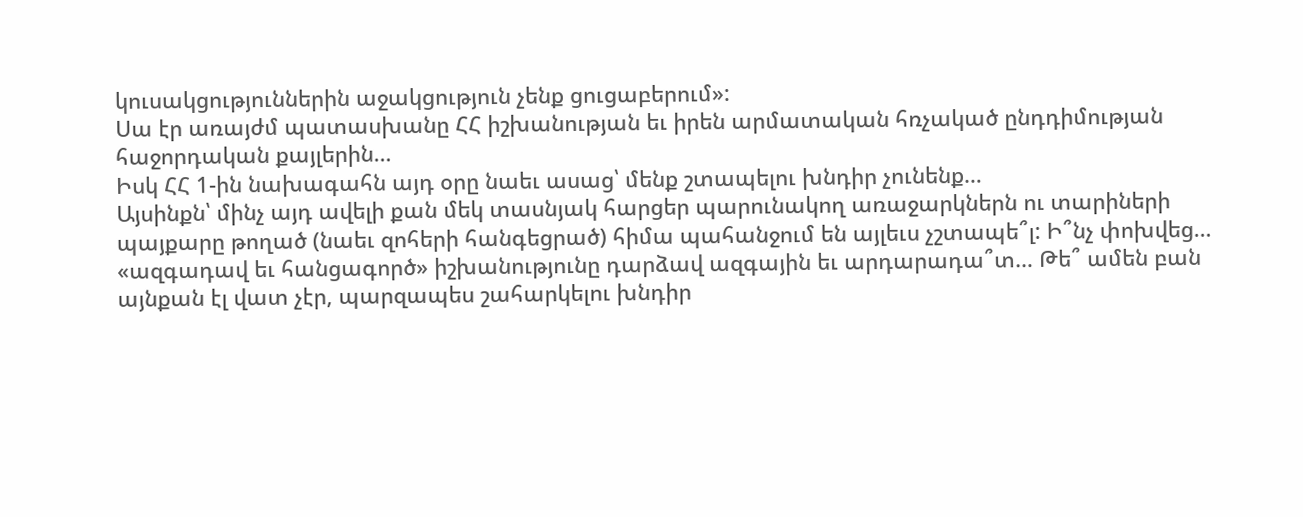կուսակցություններին աջակցություն չենք ցուցաբերում»:
Սա էր առայժմ պատասխանը ՀՀ իշխանության եւ իրեն արմատական հռչակած ընդդիմության հաջորդական քայլերին…
Իսկ ՀՀ 1-ին նախագահն այդ օրը նաեւ ասաց՝ մենք շտապելու խնդիր չունենք…
Այսինքն՝ մինչ այդ ավելի քան մեկ տասնյակ հարցեր պարունակող առաջարկներն ու տարիների պայքարը թողած (նաեւ զոհերի հանգեցրած) հիմա պահանջում են այլեւս չշտապե՞լ: Ի՞նչ փոխվեց… «ազգադավ եւ հանցագործ» իշխանությունը դարձավ ազգային եւ արդարադա՞տ… Թե՞ ամեն բան այնքան էլ վատ չէր, պարզապես շահարկելու խնդիր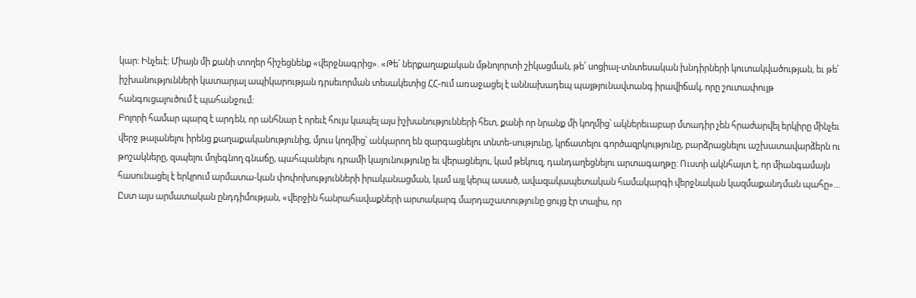կար: Ինչեւէ: Միայն մի քանի տողեր հիշեցնենք «վերջնագրից». «Թե՛ ներքաղաքական մթնոլորտի շիկացման, թե՛ սոցիալ-տնտեսական խնդիրների կուտակվածության, եւ թե՛ իշխանությունների կատարյալ ապիկարության դրսեւորման տեսակետից ՀՀ-ում առաջացել է աննախադեպ պայթյունավտանգ իրավիճակ, որը շուտափույթ հանգուցալուծում է պահանջում:
Բոլորի համար պարզ է արդեն, որ անհնար է որեւէ հույս կապել այս իշխանությունների հետ, քանի որ նրանք մի կողմից՝ ակներեւաբար մտադիր չեն հրաժարվել երկիրը մինչեւ վերջ թալանելու իրենց քաղաքականությունից, մյուս կողմից՝ անկարող են զարգացնելու տնտե-սությունը, կրճատելու գործազրկությունը, բարձրացնելու աշխատավարձերն ու թոշակները, զսպելու մոլեգնող գնաճը, պահպանելու դրամի կայունությունը եւ վերացնելու, կամ թեկուզ, դանդաղեցնելու արտագաղթը: Ուստի ակնհայտ է, որ միանգամայն հասունացել է երկրում արմատա-կան փոփոխությունների իրականացման, կամ այլ կերպ ասած, ավազակապետական համակարգի վերջնական կազմաքանդման պահը»…
Ըստ այս արմատական ընդդիմության, «վերջին հանրահավաքների արտակարգ մարդաշատությունը ցույց էր տալիս, որ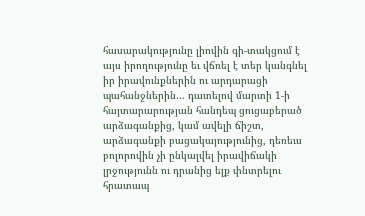հասարակությունը լիովին գի-տակցում է այս իրողությունը եւ վճռել է տեր կանգնել իր իրավունքներին ու արդարացի պահանջներին… դատելով մարտի 1-ի հայտարարության հանդեպ ցուցաբերած արձագանքից, կամ ավելի ճիշտ, արձագանքի բացակայությունից, դեռեւս բոլորովին չի ընկալվել իրավիճակի լրջությունն ու դրանից ելք փնտրելու հրատապ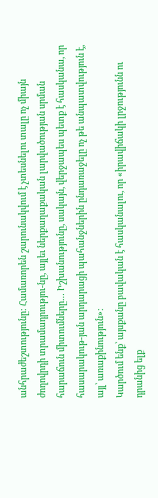անհրաժեշտությունը: Համառորեն շարունակվում է չտեսնելու տալը ոչ միայն ժողովրդի տրամադրությու-նը, այլեւ ներքաղաքական լարվածության սրման հարաճուն միտումները… Իշխանությունը, սակայն, վերջապես պետք է հասկանա, որ հասարակութ-յան արդարացի պահանջներին ընդառաջելը ոչ թե անպատվություն է, այլ՝ առաքինություն»:
Կարծում ենք՝ այսքանը բավական է հասկանալու, որ «իրավիճակի լրջությունն ու դրանից ելք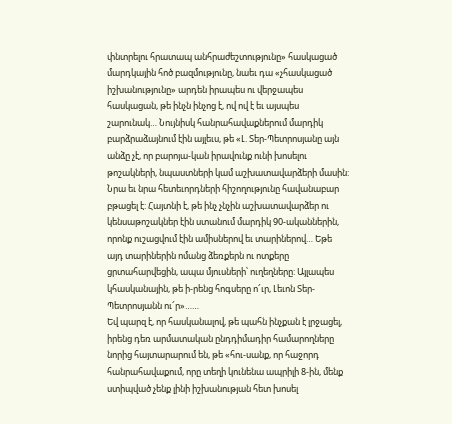փնտրելու հրատապ անհրաժեշտությունը» հասկացած մարդկային հոծ բազմությունը, նաեւ դա «չհասկացած իշխանությունը» արդեն իրապես ու վերջապես հասկացան, թե ինչն ինչոց է, ով ով է եւ այսպես շարունակ… Նույնիսկ հանրահավաքներում մարդիկ բարձրաձայնում էին այլեւս, թե «Լ. Տեր-Պետրոսյանը այն անձը չէ, որ բարոյա-կան իրավունք ունի խոսելու թոշակների, նպաստների կամ աշխատավարձերի մասին: Նրա եւ նրա հետեւորդների հիշողությունը հավանաբար բթացել է: Հայտնի է, թե ինչ չնչին աշխատավարձեր ու կենսաթոշակներ էին ստանում մարդիկ 90-ականներին, որոնք ուշացվում էին ամիսներով եւ տարիներով… Եթե այդ տարիներին ոմանց ձեռքերն ու ոտքերը ցրտահարվեցին, ապա մյուսների՝ ուղեղները: Այլապես կհասկանային, թե ի-րենց հոգսերը ո՜ւր, Լեւոն Տեր-Պետրոսյանն ու՜ր»……
Եվ պարզ է, որ հասկանալով, թե պահն ինչքան է լրջացել, իրենց դեռ արմատական ընդդիմադիր համարողները նորից հայտարարում են, թե «հու-սանք, որ հաջորդ հանրահավաքում, որը տեղի կունենա ապրիլի 8-ին, մենք ստիպված չենք լինի իշխանության հետ խոսել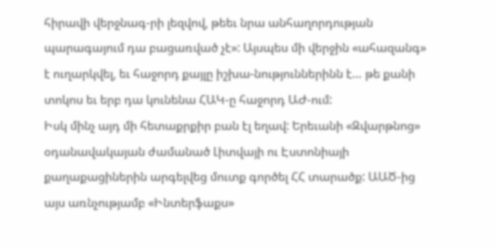հիրավի վերջնագ-րի լեզվով, թեեւ նրա անհաղորդության պարագայում դա բացառված չէ»: Այսպես մի վերջին «ահազանգ» է ուղարկվել, եւ հաջորդ քայլը իշխա-նություններինն է… թե քանի տոկոս եւ երբ դա կունենա ՀԱԿ-ը հաջորդ ԱԺ-ում:
Իսկ մինչ այդ մի հետաքրքիր բան էլ եղավ: Երեւանի «Զվարթնոց» օդանավակայան ժամանած Լիտվայի ու Էստոնիայի քաղաքացիներին արգելվեց մուտք գործել ՀՀ տարածք: ԱԱԾ-ից այս առնչությամբ «Ինտերֆաքս»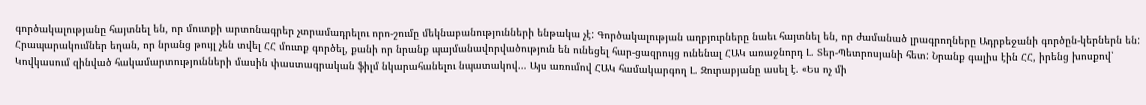գործակալությանը հայտնել են, որ մուտքի արտոնագրեր չտրամադրելու որո-շումը մեկնաբանությունների ենթակա չէ: Գործակալության աղբյուրները նաեւ հայտնել են, որ ժամանած լրագրողները Ադրբեջանի գործըն-կերներն են: Հրապարակումներ եղան, որ նրանց թույլ չեն տվել ՀՀ մուտք գործել, քանի որ նրանք պայմանավորվածություն են ունեցել հար-ցազրույց ունենալ ՀԱԿ առաջնորդ Լ. Տեր-Պետրոսյանի հետ: Նրանք գալիս էին ՀՀ, իրենց խոսքով՝ Կովկասում զինված հակամարտությունների մասին փաստագրական ֆիլմ նկարահանելու նպատակով… Այս առումով ՀԱԿ համակարգող Լ. Զուրաբյանը ասել է. «Ես ոչ մի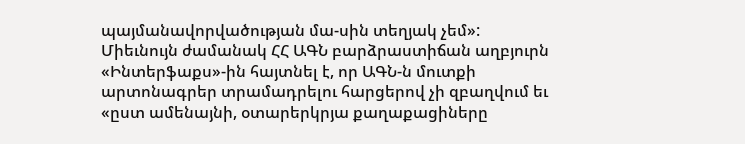պայմանավորվածության մա-սին տեղյակ չեմ»:
Միեւնույն ժամանակ ՀՀ ԱԳՆ բարձրաստիճան աղբյուրն «Ինտերֆաքս»-ին հայտնել է, որ ԱԳՆ-ն մուտքի արտոնագրեր տրամադրելու հարցերով չի զբաղվում եւ «ըստ ամենայնի, օտարերկրյա քաղաքացիները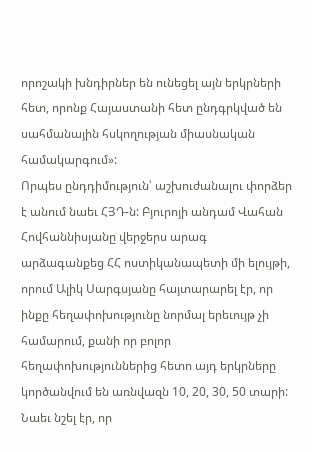որոշակի խնդիրներ են ունեցել այն երկրների հետ, որոնք Հայաստանի հետ ընդգրկված են սահմանային հսկողության միասնական համակարգում»:
Որպես ընդդիմություն՝ աշխուժանալու փորձեր է անում նաեւ ՀՅԴ-ն: Բյուրոյի անդամ Վահան Հովհաննիսյանը վերջերս արագ արձագանքեց ՀՀ ոստիկանապետի մի ելույթի, որում Ալիկ Սարգսյանը հայտարարել էր, որ ինքը հեղափոխությունը նորմալ երեւույթ չի համարում, քանի որ բոլոր հեղափոխություններից հետո այդ երկրները կործանվում են առնվազն 10, 20, 30, 50 տարի: Նաեւ նշել էր, որ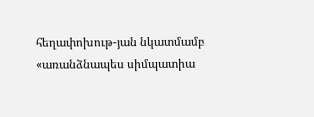հեղափոխութ-յան նկատմամբ «առանձնապես սիմպատիա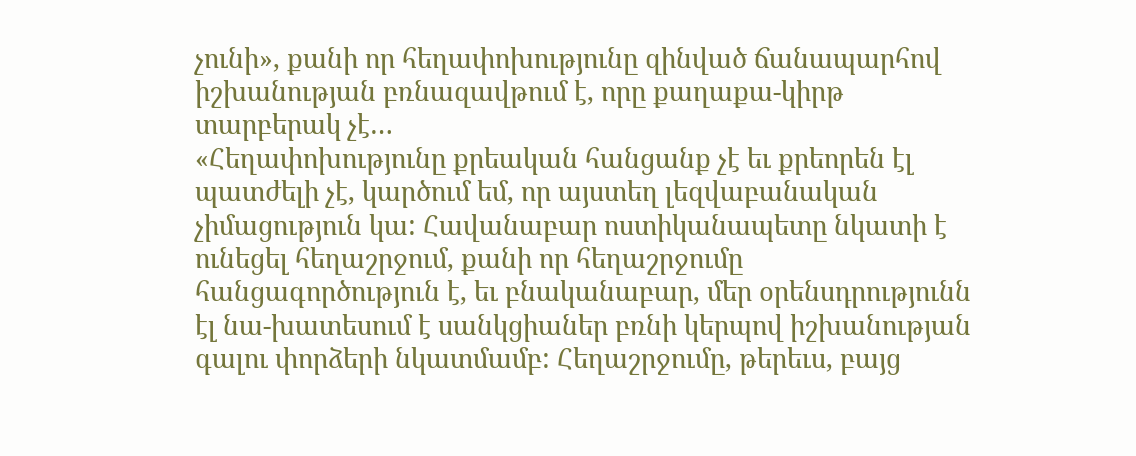չունի», քանի որ հեղափոխությունը զինված ճանապարհով իշխանության բռնազավթում է, որը քաղաքա-կիրթ տարբերակ չէ…
«Հեղափոխությունը քրեական հանցանք չէ եւ քրեորեն էլ պատժելի չէ, կարծում եմ, որ այստեղ լեզվաբանական չիմացություն կա: Հավանաբար ոստիկանապետը նկատի է ունեցել հեղաշրջում, քանի որ հեղաշրջումը հանցագործություն է, եւ բնականաբար, մեր օրենսդրությունն էլ նա-խատեսում է սանկցիաներ բռնի կերպով իշխանության գալու փորձերի նկատմամբ: Հեղաշրջումը, թերեւս, բայց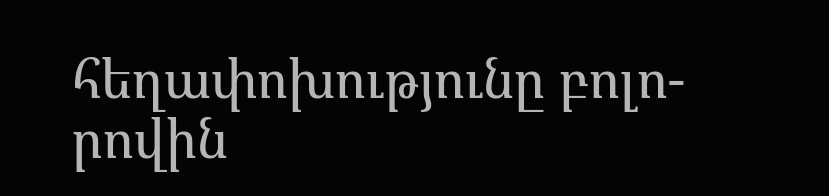հեղափոխությունը բոլո-րովին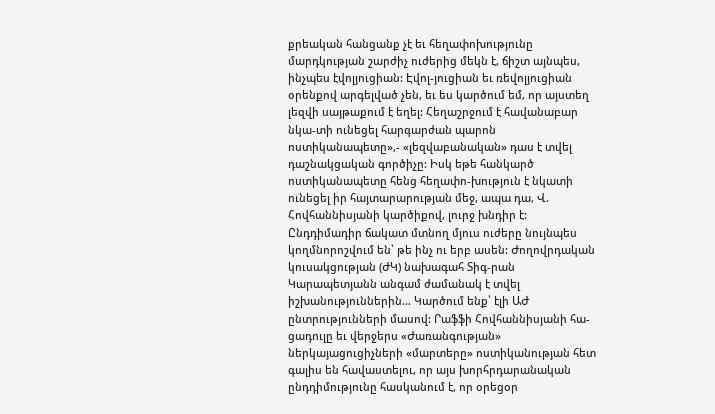քրեական հանցանք չէ եւ հեղափոխությունը մարդկության շարժիչ ուժերից մեկն է, ճիշտ այնպես, ինչպես էվոլյուցիան: Էվոլ-յուցիան եւ ռեվոլյուցիան օրենքով արգելված չեն, եւ ես կարծում եմ, որ այստեղ լեզվի սայթաքում է եղել: Հեղաշրջում է հավանաբար նկա-տի ունեցել հարգարժան պարոն ոստիկանապետը»,- «լեզվաբանական» դաս է տվել դաշնակցական գործիչը: Իսկ եթե հանկարծ ոստիկանապետը հենց հեղափո-խություն է նկատի ունեցել իր հայտարարության մեջ, ապա դա, Վ. Հովհաննիսյանի կարծիքով, լուրջ խնդիր է:
Ընդդիմադիր ճակատ մտնող մյուս ուժերը նույնպես կողմնորոշվում են՝ թե ինչ ու երբ ասեն: Ժողովրդական կուսակցության (ԺԿ) նախագահ Տիգ-րան Կարապետյանն անգամ ժամանակ է տվել իշխանություններին… Կարծում ենք՝ էլի ԱԺ ընտրությունների մասով: Րաֆֆի Հովհաննիսյանի հա-ցադուլը եւ վերջերս «Ժառանգության» ներկայացուցիչների «մարտերը» ոստիկանության հետ գալիս են հավաստելու, որ այս խորհրդարանական ընդդիմությունը հասկանում է, որ օրեցօր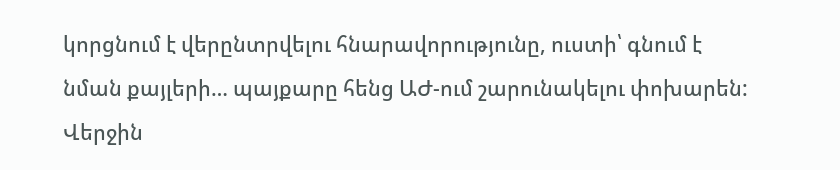կորցնում է վերընտրվելու հնարավորությունը, ուստի՝ գնում է նման քայլերի… պայքարը հենց ԱԺ-ում շարունակելու փոխարեն: Վերջին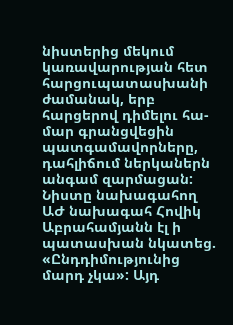նիստերից մեկում կառավարության հետ հարցուպատասխանի ժամանակ, երբ հարցերով դիմելու հա-մար գրանցվեցին պատգամավորները, դահլիճում ներկաներն անգամ զարմացան: Նիստը նախագահող ԱԺ նախագահ Հովիկ Աբրահամյանն էլ ի պատասխան նկատեց. «Ընդդիմությունից մարդ չկա»: Այդ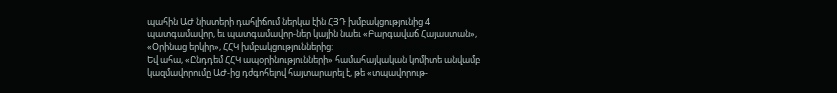պահին ԱԺ նիստերի դահլիճում ներկա էին ՀՅԴ խմբակցությունից 4 պատգամավոր, եւ պատգամավոր-ներ կային նաեւ «Բարգավաճ Հայաստան», «Օրինաց երկիր», ՀՀԿ խմբակցություններից:
Եվ ահա, «Ընդդեմ ՀՀԿ ապօրինությունների» համահայկական կոմիտե անվամբ կազմավորումը ԱԺ-ից դժգոհելով հայտարարել է, թե «տպավորութ-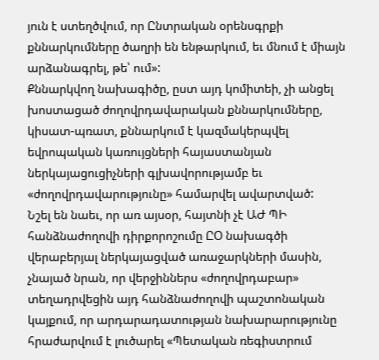յուն է ստեղծվում, որ Ընտրական օրենսգրքի քննարկումները ծաղրի են ենթարկում, եւ մնում է միայն արձանագրել, թե՝ ում»:
Քննարկվող նախագիծը, ըստ այդ կոմիտեի, չի անցել խոստացած ժողովրդավարական քննարկումները, կիսատ-պռատ, քննարկում է կազմակերպվել եվրոպական կառույցների հայաստանյան ներկայացուցիչների գլխավորությամբ եւ «ժողովրդավարությունը» համարվել ավարտված:
Նշել են նաեւ, որ առ այսօր, հայտնի չէ ԱԺ ՊԻ հանձնաժողովի դիրքորոշումը ԸՕ նախագծի վերաբերյալ ներկայացված առաջարկների մասին, չնայած նրան, որ վերջիններս «ժողովրդաբար» տեղադրվեցին այդ հանձնաժողովի պաշտոնական կայքում, որ արդարադատության նախարարությունը հրաժարվում է լուծարել «Պետական ռեգիստրում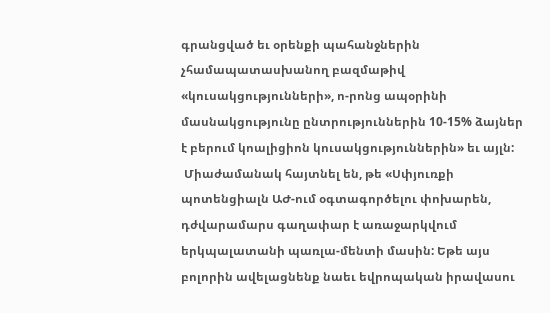գրանցված եւ օրենքի պահանջներին չհամապատասխանող բազմաթիվ «կուսակցությունների», ո-րոնց ապօրինի մասնակցությունը ընտրություններին 10-15% ձայներ է բերում կոալիցիոն կուսակցություններին» եւ այլն:
 Միաժամանակ հայտնել են, թե «Սփյուռքի պոտենցիալն ԱԺ-ում օգտագործելու փոխարեն, դժվարամարս գաղափար է առաջարկվում երկպալատանի պառլա-մենտի մասին: Եթե այս բոլորին ավելացնենք նաեւ եվրոպական իրավասու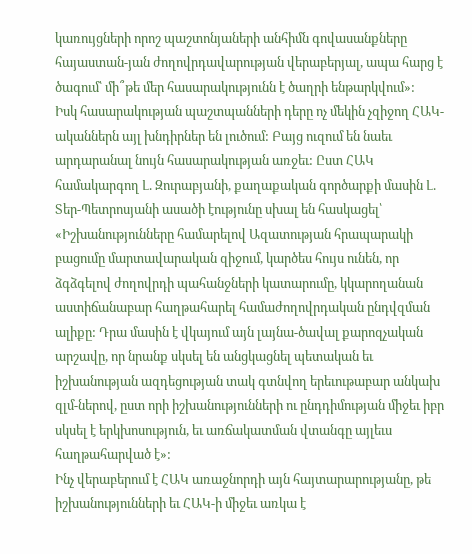կառույցների որոշ պաշտոնյաների անհիմն գովասանքները հայաստան-յան ժողովրդավարության վերաբերյալ, ապա հարց է ծագում՝ մի՞թե մեր հասարակությունն է ծաղրի ենթարկվում»:
Իսկ հասարակության պաշտպանների դերը ոչ մեկին չզիջող ՀԱԿ-ականներն այլ խնդիրներ են լուծում: Բայց ուզում են նաեւ արդարանալ նույն հասարակության առջեւ: Ըստ ՀԱԿ համակարգող Լ. Զուրաբյանի, քաղաքական գործարքի մասին Լ. Տեր-Պետրոսյանի ասածի էությունը սխալ են հասկացել՝ «Իշխանությունները համարելով Ազատության հրապարակի բացումը մարտավարական զիջում, կարծես հույս ունեն, որ ձգձգելով ժողովրդի պահանջների կատարումը, կկարողանան աստիճանաբար հաղթահարել համաժողովրդական ընդվզման ալիքը: Դրա մասին է վկայում այն լայնա-ծավալ քարոզչական արշավը, որ նրանք սկսել են անցկացնել պետական եւ իշխանության ազդեցության տակ գտնվող երեւութաբար անկախ զլմ-ներով, ըստ որի իշխանությունների ու ընդդիմության միջեւ իբր սկսել է երկխոսություն, եւ առճակատման վտանգը այլեւս հաղթահարված է»:
Ինչ վերաբերում է ՀԱԿ առաջնորդի այն հայտարարությանը, թե իշխանությունների եւ ՀԱԿ-ի միջեւ առկա է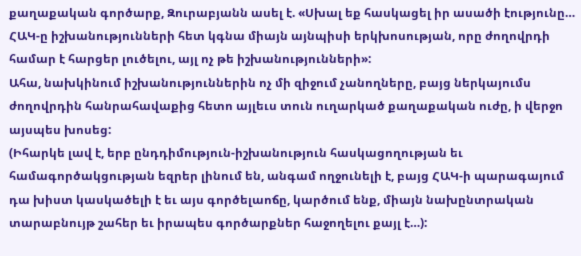քաղաքական գործարք, Զուրաբյանն ասել է. «Սխալ եք հասկացել իր ասածի էությունը… ՀԱԿ-ը իշխանությունների հետ կգնա միայն այնպիսի երկխոսության, որը ժողովրդի համար է հարցեր լուծելու, այլ ոչ թե իշխանությունների»:
Ահա, նախկինում իշխանություններին ոչ մի զիջում չանողները, բայց ներկայումս ժողովրդին հանրահավաքից հետո այլեւս տուն ուղարկած քաղաքական ուժը, ի վերջո այսպես խոսեց:
(Իհարկե լավ է, երբ ընդդիմություն-իշխանություն հասկացողության եւ համագործակցության եզրեր լինում են, անգամ ողջունելի է, բայց ՀԱԿ-ի պարագայում դա խիստ կասկածելի է եւ այս գործելաոճը, կարծում ենք, միայն նախընտրական տարաբնույթ շահեր եւ իրապես գործարքներ հաջողելու քայլ է…):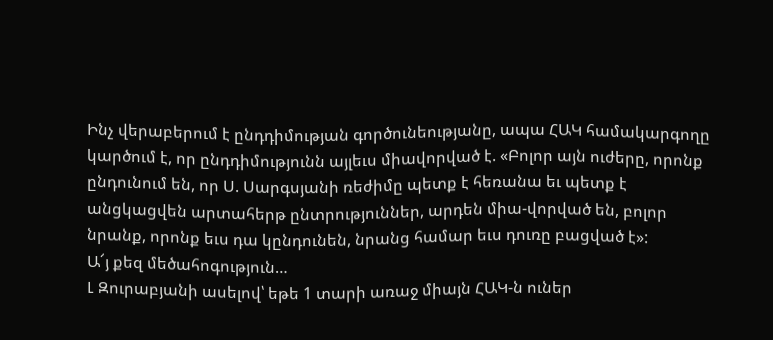Ինչ վերաբերում է ընդդիմության գործունեությանը, ապա ՀԱԿ համակարգողը կարծում է, որ ընդդիմությունն այլեւս միավորված է. «Բոլոր այն ուժերը, որոնք ընդունում են, որ Ս. Սարգսյանի ռեժիմը պետք է հեռանա եւ պետք է անցկացվեն արտահերթ ընտրություններ, արդեն միա-վորված են, բոլոր նրանք, որոնք եւս դա կընդունեն, նրանց համար եւս դուռը բացված է»:
Ա՜յ քեզ մեծահոգություն…
Լ Զուրաբյանի ասելով՝ եթե 1 տարի առաջ միայն ՀԱԿ-ն ուներ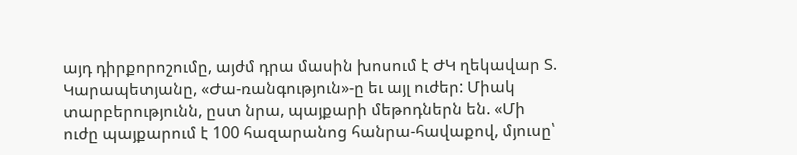այդ դիրքորոշումը, այժմ դրա մասին խոսում է ԺԿ ղեկավար Տ. Կարապետյանը, «Ժա-ռանգություն»-ը եւ այլ ուժեր: Միակ տարբերությունն, ըստ նրա, պայքարի մեթոդներն են. «Մի ուժը պայքարում է 100 հազարանոց հանրա-հավաքով, մյուսը՝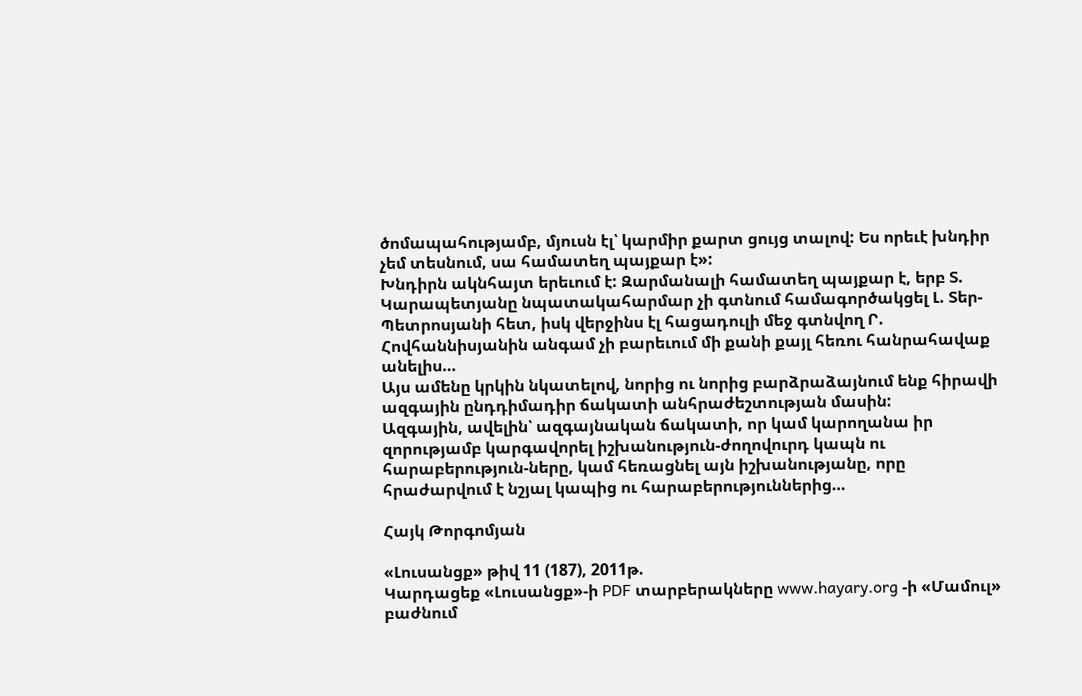ծոմապահությամբ, մյուսն էլ՝ կարմիր քարտ ցույց տալով: Ես որեւէ խնդիր չեմ տեսնում, սա համատեղ պայքար է»:
Խնդիրն ակնհայտ երեւում է: Զարմանալի համատեղ պայքար է, երբ Տ. Կարապետյանը նպատակահարմար չի գտնում համագործակցել Լ. Տեր-Պետրոսյանի հետ, իսկ վերջինս էլ հացադուլի մեջ գտնվող Ր. Հովհաննիսյանին անգամ չի բարեւում մի քանի քայլ հեռու հանրահավաք անելիս…
Այս ամենը կրկին նկատելով, նորից ու նորից բարձրաձայնում ենք հիրավի ազգային ընդդիմադիր ճակատի անհրաժեշտության մասին:
Ազգային, ավելին՝ ազգայնական ճակատի, որ կամ կարողանա իր զորությամբ կարգավորել իշխանություն-ժողովուրդ կապն ու հարաբերություն-ները, կամ հեռացնել այն իշխանությանը, որը հրաժարվում է նշյալ կապից ու հարաբերություններից…

Հայկ Թորգոմյան

«Լուսանցք» թիվ 11 (187), 2011թ.
Կարդացեք «Լուսանցք»-ի PDF տարբերակները www.hayary.org -ի «Մամուլ» բաժնում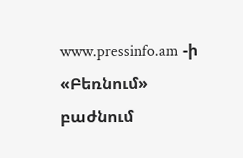www.pressinfo.am -ի «Բեռնում» բաժնում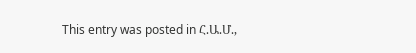This entry was posted in Հ.Ա.Մ.,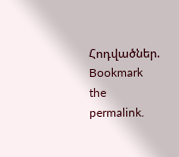Հոդվածներ. Bookmark the permalink.